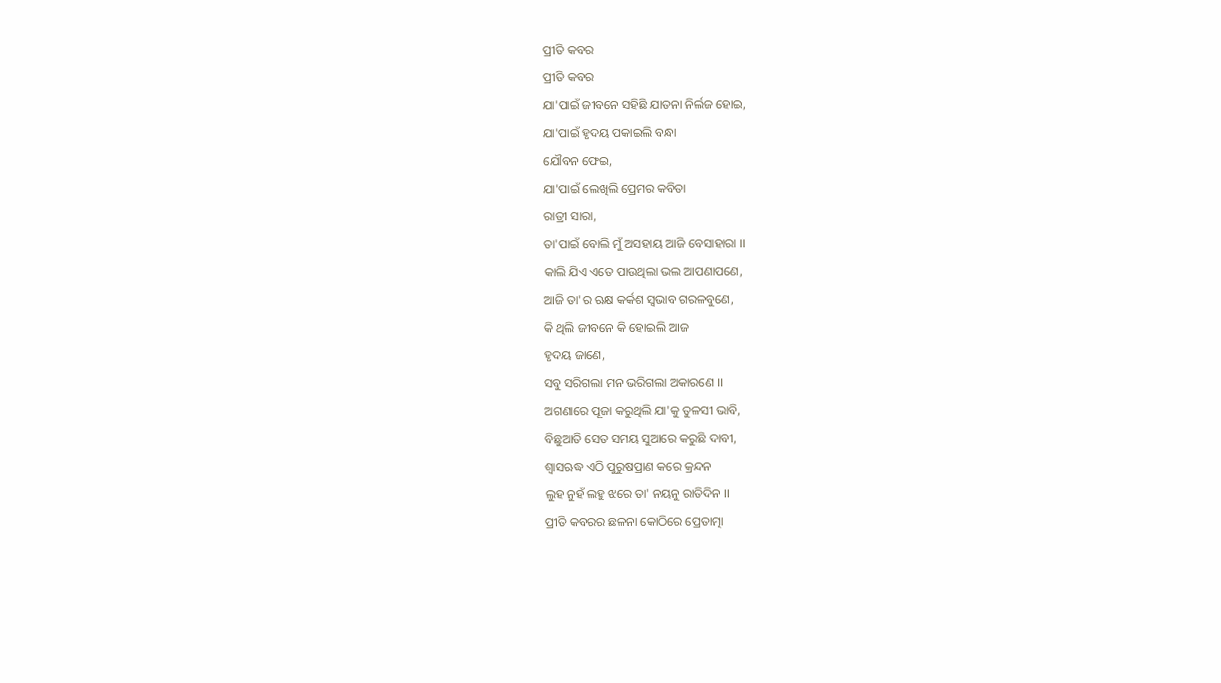ପ୍ରୀତି କବର
ପ୍ରୀତି କବର
ଯା'ପାଇଁ ଜୀବନେ ସହିଛି ଯାତନା ନିର୍ଲଜ ହୋଇ,
ଯା'ପାଇଁ ହୃଦୟ ପକାଇଲି ବନ୍ଧା
ଯୌବନ ଫେଇ,
ଯା'ପାଇଁ ଲେଖିଲି ପ୍ରେମର କବିତା
ରାତ୍ରୀ ସାରା,
ତା'ପାଇଁ ବୋଲି ମୁଁ ଅସହାୟ ଆଜି ବେସାହାରା ।।
କାଲି ଯିଏ ଏତେ ପାଉଥିଲା ଭଲ ଆପଣାପଣେ,
ଆଜି ତା'ର ଋକ୍ଷ କର୍କଶ ସ୍ବଭାବ ଗରଳବୁଣେ,
କି ଥିଲି ଜୀବନେ କି ହୋଇଲି ଆଜ
ହୃଦୟ ଜାଣେ,
ସବୁ ସରିଗଲା ମନ ଭରିଗଲା ଅକାରଣେ ।।
ଅଗଣାରେ ପୂଜା କରୁଥିଲି ଯା'କୁ ତୁଳସୀ ଭାବି,
ବିଛୁଆତି ସେତ ସମୟ ସୁଆରେ କରୁଛି ଦାବୀ,
ଶ୍ବାସଋଦ୍ଧ ଏଠି ପୁରୁଷପ୍ରାଣ କରେ କ୍ରନ୍ଦନ
ଲୁହ ନୁହଁ ଲହୁ ଝରେ ତା' ନୟନୁ ରାତିଦିନ ।।
ପ୍ରୀତି କବରର ଛଳନା କୋଠିରେ ପ୍ରେତାତ୍ମା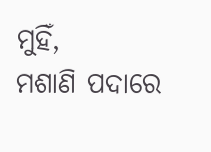ମୁହିଁ,
ମଶାଣି ପଦାରେ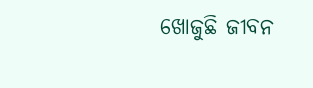ଖୋଜୁଛି ଜୀବନ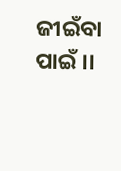ଜୀଇଁବା ପାଇଁ ।।